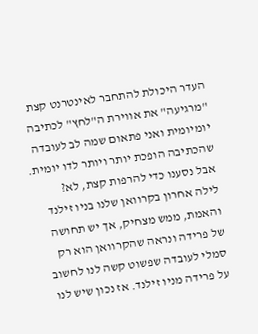העדר היכולת להתחבר לאינטרנט קצת "מרגיעה" את אווירת ה"לחץ" לכתיבה יומיומית ואני פתאום שמה לב לעובדה שהכתיבה הופכת יותר ויותר לדו יומית. אבל נסענו כדי להרפות קצת, לא?
לילה אחרון בקרוואן שלנו בניו זילנד והאמת, ממש מצחיק, אך יש תחושה של פרידה ונראה שהקרוואן הוא רק סמלי לעובדה שפשוט קשה לנו לחשוב על פרידה מניו זילנד. אז נכון שיש לנו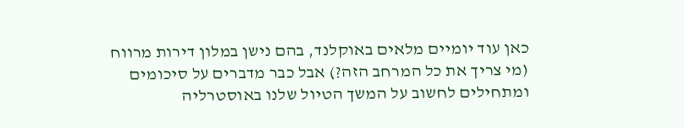כאן עוד יומיים מלאים באוקלנד, בהם נישן במלון דירות מרווח (מי צריך את כל המרחב הזה?) אבל כבר מדברים על סיכומים ומתחילים לחשוב על המשך הטיול שלנו באוסטרליה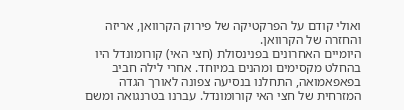ואולי קודם על הפרקטיקה של פירוק הקרוואן, אריזה והחזרה של הקרוואן.
היומיים האחרונים בפנינסולת (חצי האי) קורומונדל היו בהחלט מקסימים ומהנים במיוחד. אחרי לילה חביב בפאפאמואה, התחלנו בנסיעה צפונה לאורך הגדה המזרחית של חצי האי קורומונדל. עברנו בטרנגואה ומשם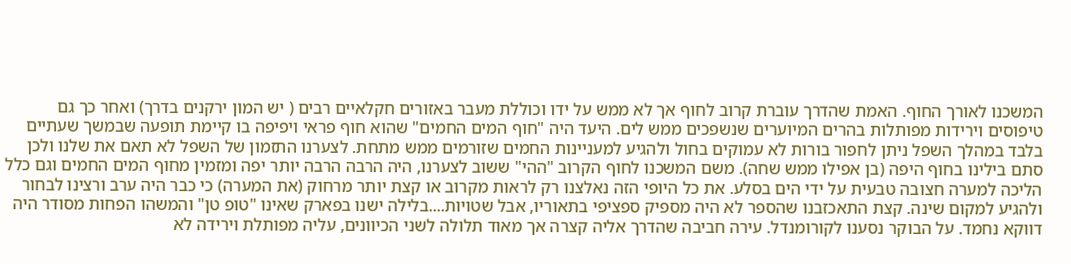המשכנו לאורך החוף. האמת שהדרך עוברת קרוב לחוף אך לא ממש על ידו וכוללת מעבר באזורים חקלאיים רבים ( יש המון ירקנים בדרך) ואחר כך גם טיפוסים וירידות מפותלות בהרים המיוערים שנשפכים ממש לים. היעד היה "חוף המים החמים" שהוא חוף פראי ויפיפה בו קיימת תופעה שבמשך שעתיים בלבד במהלך השפל ניתן לחפור בורות לא עמוקים בחול ולהגיע למעניינות החמים שזורמים ממש מתחת. לצערנו התזמון של השפל לא תאם את שלנו ולכן סתם בילינו בחוף היפה (בן אפילו ממש שחה). משם המשכנו לחוף הקרוב "ההי" ששוב לצערנו, היה הרבה הרבה יותר יפה ומזמין מחוף המים החמים וגם כלל הליכה למערה חצובה טבעית על ידי הים בסלע. את כל היופי הזה נאלצנו רק לראות מקרוב או קצת יותר מרחוק (את המערה) כי כבר היה ערב ורצינו לבחור ולהגיע למקום שינה. קצת התאכזבנו שהספר לא היה מספיק ספציפי בתאוריו, אבל שטויות....בלילה ישנו בפארק שאינו "טופ טן" והמשהו הפחות מסודר היה דווקא נחמד. על הבוקר נסענו לקורומנדל. עירה חביבה שהדרך אליה קצרה אך מאוד תלולה לשני הכיוונים, עליה מפותלת וירידה לא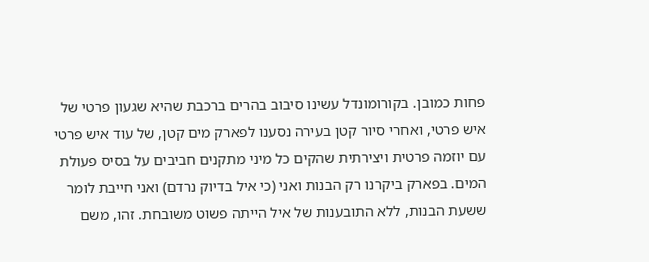פחות כמובן. בקורומונדל עשינו סיבוב בהרים ברכבת שהיא שגעון פרטי של איש פרטי, ואחרי סיור קטן בעירה נסענו לפארק מים קטן, של עוד איש פרטי עם יוזמה פרטית ויצירתית שהקים כל מיני מתקנים חביבים על בסיס פעולת המים. בפארק ביקרנו רק הבנות ואני (כי איל בדיוק נרדם) ואני חייבת לומר ששעת הבנות, ללא התובענות של איל הייתה פשוט משובחת. זהו, משם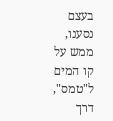בעצם נסענו, ממש על קו המים ל"טמס", דרך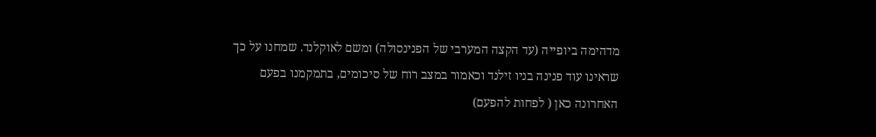מדהימה ביופייה (עד הקצה המערבי של הפנינסולה) ומשם לאוקלנד. שמחנו על כך שראינו עוד פנינה בניו זילנד וכאמור במצב רוח של סיכומים, בתמקמנו בפעם האחרונה כאן ( לפחות להפעם)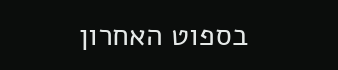בספוט האחרון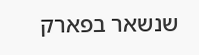שנשאר בפארק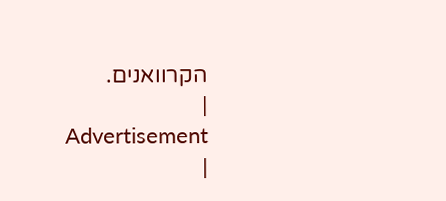הקרוואנים.
|
Advertisement
|